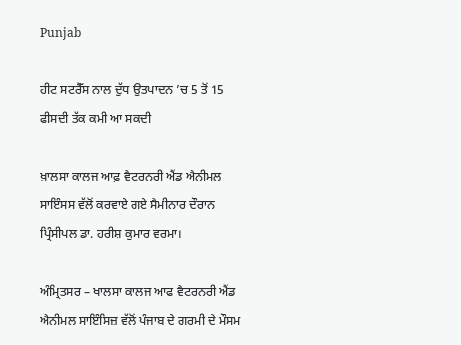Punjab

ਹੀਟ ਸਟਰੈੱਸ ਨਾਲ ਦੁੱਧ ਉਤਪਾਦਨ ’ਚ 5 ਤੋਂ 15 ਫੀਸਦੀ ਤੱਕ ਕਮੀ ਆ ਸਕਦੀ

ਖ਼ਾਲਸਾ ਕਾਲਜ ਆਫ਼ ਵੈਟਰਨਰੀ ਐਂਡ ਐਨੀਮਲ ਸਾਇੰਸਸ ਵੱਲੋਂ ਕਰਵਾਏ ਗਏ ਸੈਮੀਨਾਰ ਦੌਰਾਨ ਪ੍ਰਿੰਸੀਪਲ ਡਾ. ਹਰੀਸ਼ ਕੁਮਾਰ ਵਰਮਾ।

ਅੰਮ੍ਰਿਤਸਰ – ਖਾਲਸਾ ਕਾਲਜ ਆਫ ਵੈਟਰਨਰੀ ਐਂਡ ਐਨੀਮਲ ਸਾਇੰਸਿਜ਼ ਵੱਲੋਂ ਪੰਜਾਬ ਦੇ ਗਰਮੀ ਦੇ ਮੌਸਮ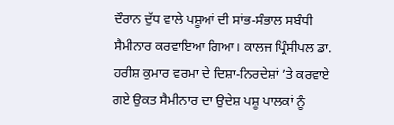ਦੌਰਾਨ ਦੁੱਧ ਵਾਲੇ ਪਸ਼ੂਆਂ ਦੀ ਸਾਂਭ-ਸੰਭਾਲ ਸਬੰਧੀ ਸੈਮੀਨਾਰ ਕਰਵਾਇਆ ਗਿਆ। ਕਾਲਜ ਪ੍ਰਿੰਸੀਪਲ ਡਾ. ਹਰੀਸ਼ ਕੁਮਾਰ ਵਰਮਾ ਦੇ ਦਿਸ਼ਾ-ਨਿਰਦੇਸ਼ਾਂ ’ਤੇ ਕਰਵਾਏ ਗਏ ਉਕਤ ਸੈਮੀਨਾਰ ਦਾ ਉਦੇਸ਼ ਪਸ਼ੂ ਪਾਲਕਾਂ ਨੂੰ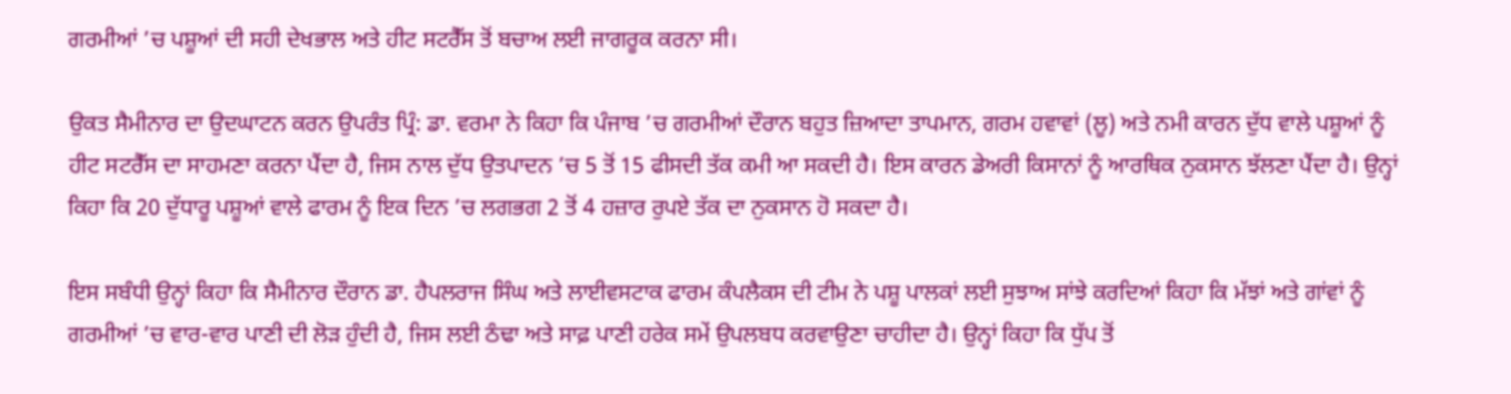ਗਰਮੀਆਂ ’ਚ ਪਸ਼ੂਆਂ ਦੀ ਸਹੀ ਦੇਖਭਾਲ ਅਤੇ ਹੀਟ ਸਟਰੈੱਸ ਤੋਂ ਬਚਾਅ ਲਈ ਜਾਗਰੂਕ ਕਰਨਾ ਸੀ।

ਉਕਤ ਸੈਮੀਨਾਰ ਦਾ ਉਦਘਾਟਨ ਕਰਨ ਉਪਰੰਤ ਪ੍ਰਿੰ: ਡਾ. ਵਰਮਾ ਨੇ ਕਿਹਾ ਕਿ ਪੰਜਾਬ ’ਚ ਗਰਮੀਆਂ ਦੌਰਾਨ ਬਹੁਤ ਜ਼ਿਆਦਾ ਤਾਪਮਾਨ, ਗਰਮ ਹਵਾਵਾਂ (ਲੂ) ਅਤੇ ਨਮੀ ਕਾਰਨ ਦੁੱਧ ਵਾਲੇ ਪਸ਼ੂਆਂ ਨੂੰ ਹੀਟ ਸਟਰੈੱਸ ਦਾ ਸਾਹਮਣਾ ਕਰਨਾ ਪੈਂਦਾ ਹੈ, ਜਿਸ ਨਾਲ ਦੁੱਧ ਉਤਪਾਦਨ ’ਚ 5 ਤੋਂ 15 ਫੀਸਦੀ ਤੱਕ ਕਮੀ ਆ ਸਕਦੀ ਹੈ। ਇਸ ਕਾਰਨ ਡੇਅਰੀ ਕਿਸਾਨਾਂ ਨੂੰ ਆਰਥਿਕ ਨੁਕਸਾਨ ਝੱਲਣਾ ਪੈਂਦਾ ਹੈ। ਉਨ੍ਹਾਂ ਕਿਹਾ ਕਿ 20 ਦੁੱਧਾਰੂ ਪਸ਼ੂਆਂ ਵਾਲੇ ਫਾਰਮ ਨੂੰ ਇਕ ਦਿਨ ’ਚ ਲਗਭਗ 2 ਤੋਂ 4 ਹਜ਼ਾਰ ਰੁਪਏ ਤੱਕ ਦਾ ਨੁਕਸਾਨ ਹੋ ਸਕਦਾ ਹੈ।

ਇਸ ਸਬੰਧੀ ਉਨ੍ਹਾਂ ਕਿਹਾ ਕਿ ਸੈਮੀਨਾਰ ਦੌਰਾਨ ਡਾ. ਹੈਪਲਰਾਜ ਸਿੰਘ ਅਤੇ ਲਾਈਵਸਟਾਕ ਫਾਰਮ ਕੰਪਲੈਕਸ ਦੀ ਟੀਮ ਨੇ ਪਸ਼ੂ ਪਾਲਕਾਂ ਲਈ ਸੁਝਾਅ ਸਾਂਝੇ ਕਰਦਿਆਂ ਕਿਹਾ ਕਿ ਮੱਝਾਂ ਅਤੇ ਗਾਂਵਾਂ ਨੂੰ ਗਰਮੀਆਂ ’ਚ ਵਾਰ-ਵਾਰ ਪਾਣੀ ਦੀ ਲੋੜ ਹੁੰਦੀ ਹੈ, ਜਿਸ ਲਈ ਠੰਢਾ ਅਤੇ ਸਾਫ਼ ਪਾਣੀ ਹਰੇਕ ਸਮੇਂ ਉਪਲਬਧ ਕਰਵਾਉਣਾ ਚਾਹੀਦਾ ਹੈ। ਉਨ੍ਹਾਂ ਕਿਹਾ ਕਿ ਧੁੱਪ ਤੋਂ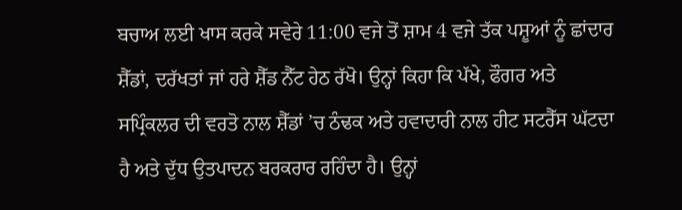ਬਚਾਅ ਲਈ ਖਾਸ ਕਰਕੇ ਸਵੇਰੇ 11:00 ਵਜੇ ਤੋਂ ਸ਼ਾਮ 4 ਵਜੇ ਤੱਕ ਪਸ਼ੂਆਂ ਨੂੰ ਛਾਂਦਾਰ ਸ਼ੈੱਡਾਂ, ਦਰੱਖਤਾਂ ਜਾਂ ਹਰੇ ਸ਼ੈੱਡ ਨੈੱਟ ਹੇਠ ਰੱਖੋ। ਉਨ੍ਹਾਂ ਕਿਹਾ ਕਿ ਪੱਖੇ, ਫੌਗਰ ਅਤੇ ਸਪ੍ਰਿੰਕਲਰ ਦੀ ਵਰਤੋ ਨਾਲ ਸ਼ੈੱਡਾਂ ’ਚ ਠੰਢਕ ਅਤੇ ਹਵਾਦਾਰੀ ਨਾਲ ਹੀਟ ਸਟਰੈੱਸ ਘੱਟਦਾ ਹੈ ਅਤੇ ਦੁੱਧ ਉਤਪਾਦਨ ਬਰਕਰਾਰ ਰਹਿੰਦਾ ਹੈ। ਉਨ੍ਹਾਂ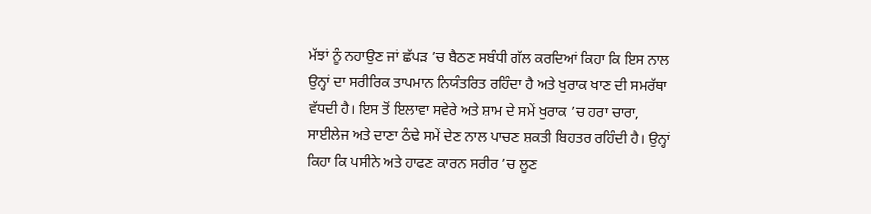ਮੱਝਾਂ ਨੂੰ ਨਹਾਉਣ ਜਾਂ ਛੱਪੜ ’ਚ ਬੈਠਣ ਸਬੰਧੀ ਗੱਲ ਕਰਦਿਆਂ ਕਿਹਾ ਕਿ ਇਸ ਨਾਲ ਉਨ੍ਹਾਂ ਦਾ ਸਰੀਰਿਕ ਤਾਪਮਾਨ ਨਿਯੰਤਰਿਤ ਰਹਿੰਦਾ ਹੈ ਅਤੇ ਖੁਰਾਕ ਖਾਣ ਦੀ ਸਮਰੱਥਾ ਵੱਧਦੀ ਹੈ। ਇਸ ਤੋਂ ਇਲਾਵਾ ਸਵੇਰੇ ਅਤੇ ਸ਼ਾਮ ਦੇ ਸਮੇਂ ਖੁਰਾਕ ’ਚ ਹਰਾ ਚਾਰਾ, ਸਾਈਲੇਜ ਅਤੇ ਦਾਣਾ ਠੰਢੇ ਸਮੇਂ ਦੇਣ ਨਾਲ ਪਾਚਣ ਸ਼ਕਤੀ ਬਿਹਤਰ ਰਹਿੰਦੀ ਹੈ। ਉਨ੍ਹਾਂ ਕਿਹਾ ਕਿ ਪਸੀਨੇ ਅਤੇ ਹਾਫਣ ਕਾਰਨ ਸਰੀਰ ’ਚ ਲੂਣ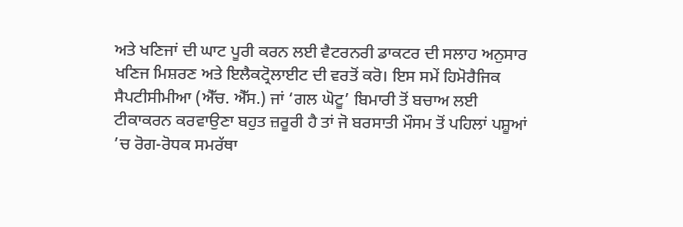ਅਤੇ ਖਣਿਜਾਂ ਦੀ ਘਾਟ ਪੂਰੀ ਕਰਨ ਲਈ ਵੈਟਰਨਰੀ ਡਾਕਟਰ ਦੀ ਸਲਾਹ ਅਨੁਸਾਰ ਖਣਿਜ ਮਿਸ਼ਰਣ ਅਤੇ ਇਲੈਕਟ੍ਰੋਲਾਈਟ ਦੀ ਵਰਤੋਂ ਕਰੋ। ਇਸ ਸਮੇਂ ਹਿਮੋਰੈਜਿਕ ਸੈਪਟੀਸੀਮੀਆ (ਐੱਚ. ਐੱਸ.) ਜਾਂ ‘ਗਲ ਘੋਟੂ’ ਬਿਮਾਰੀ ਤੋਂ ਬਚਾਅ ਲਈ ਟੀਕਾਕਰਨ ਕਰਵਾਉਣਾ ਬਹੁਤ ਜ਼ਰੂਰੀ ਹੈ ਤਾਂ ਜੋ ਬਰਸਾਤੀ ਮੌਸਮ ਤੋਂ ਪਹਿਲਾਂ ਪਸ਼ੂਆਂ ’ਚ ਰੋਗ-ਰੋਧਕ ਸਮਰੱਥਾ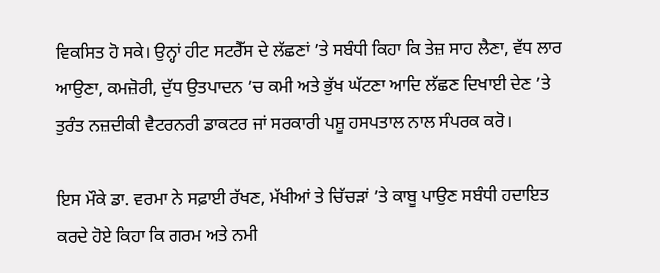ਵਿਕਸਿਤ ਹੋ ਸਕੇ। ਉਨ੍ਹਾਂ ਹੀਟ ਸਟਰੈੱਸ ਦੇ ਲੱਛਣਾਂ ’ਤੇ ਸਬੰਧੀ ਕਿਹਾ ਕਿ ਤੇਜ਼ ਸਾਹ ਲੈਣਾ, ਵੱਧ ਲਾਰ ਆਉਣਾ, ਕਮਜ਼ੋਰੀ, ਦੁੱਧ ਉਤਪਾਦਨ ’ਚ ਕਮੀ ਅਤੇ ਭੁੱਖ ਘੱਟਣਾ ਆਦਿ ਲੱਛਣ ਦਿਖਾਈ ਦੇਣ ’ਤੇ ਤੁਰੰਤ ਨਜ਼ਦੀਕੀ ਵੈਟਰਨਰੀ ਡਾਕਟਰ ਜਾਂ ਸਰਕਾਰੀ ਪਸ਼ੂ ਹਸਪਤਾਲ ਨਾਲ ਸੰਪਰਕ ਕਰੋ।

ਇਸ ਮੌਕੇ ਡਾ. ਵਰਮਾ ਨੇ ਸਫ਼ਾਈ ਰੱਖਣ, ਮੱਖੀਆਂ ਤੇ ਚਿੱਚੜਾਂ ’ਤੇ ਕਾਬੂ ਪਾਉਣ ਸਬੰਧੀ ਹਦਾਇਤ ਕਰਦੇ ਹੋਏ ਕਿਹਾ ਕਿ ਗਰਮ ਅਤੇ ਨਮੀ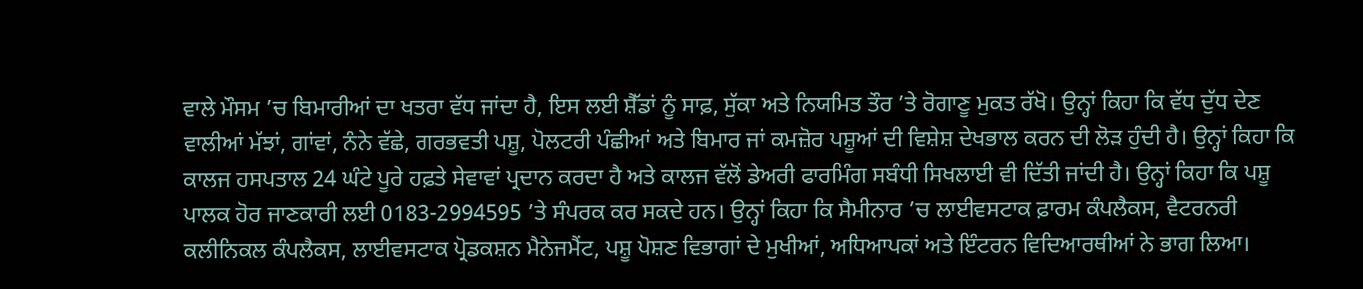ਵਾਲੇ ਮੌਸਮ ’ਚ ਬਿਮਾਰੀਆਂ ਦਾ ਖਤਰਾ ਵੱਧ ਜਾਂਦਾ ਹੈ, ਇਸ ਲਈ ਸ਼ੈੱਡਾਂ ਨੂੰ ਸਾਫ਼, ਸੁੱਕਾ ਅਤੇ ਨਿਯਮਿਤ ਤੌਰ ’ਤੇ ਰੋਗਾਣੂ ਮੁਕਤ ਰੱਖੋ। ਉਨ੍ਹਾਂ ਕਿਹਾ ਕਿ ਵੱਧ ਦੁੱਧ ਦੇਣ ਵਾਲੀਆਂ ਮੱਝਾਂ, ਗਾਂਵਾਂ, ਨੰਨੇ ਵੱਛੇ, ਗਰਭਵਤੀ ਪਸ਼ੂ, ਪੋਲਟਰੀ ਪੰਛੀਆਂ ਅਤੇ ਬਿਮਾਰ ਜਾਂ ਕਮਜ਼ੋਰ ਪਸ਼ੂਆਂ ਦੀ ਵਿਸ਼ੇਸ਼ ਦੇਖਭਾਲ ਕਰਨ ਦੀ ਲੋੜ ਹੁੰਦੀ ਹੈ। ਉਨ੍ਹਾਂ ਕਿਹਾ ਕਿ ਕਾਲਜ ਹਸਪਤਾਲ 24 ਘੰਟੇ ਪੂਰੇ ਹਫ਼ਤੇ ਸੇਵਾਵਾਂ ਪ੍ਰਦਾਨ ਕਰਦਾ ਹੈ ਅਤੇ ਕਾਲਜ ਵੱਲੋਂ ਡੇਅਰੀ ਫਾਰਮਿੰਗ ਸਬੰਧੀ ਸਿਖਲਾਈ ਵੀ ਦਿੱਤੀ ਜਾਂਦੀ ਹੈ। ਉਨ੍ਹਾਂ ਕਿਹਾ ਕਿ ਪਸ਼ੂ ਪਾਲਕ ਹੋਰ ਜਾਣਕਾਰੀ ਲਈ 0183-2994595 ’ਤੇ ਸੰਪਰਕ ਕਰ ਸਕਦੇ ਹਨ। ਉਨ੍ਹਾਂ ਕਿਹਾ ਕਿ ਸੈਮੀਨਾਰ ’ਚ ਲਾਈਵਸਟਾਕ ਫ਼ਾਰਮ ਕੰਪਲੈਕਸ, ਵੈਟਰਨਰੀ ਕਲੀਨਿਕਲ ਕੰਪਲੈਕਸ, ਲਾਈਵਸਟਾਕ ਪ੍ਰੋਡਕਸ਼ਨ ਮੈਨੇਜਮੈਂਟ, ਪਸ਼ੂ ਪੋਸ਼ਣ ਵਿਭਾਗਾਂ ਦੇ ਮੁਖੀਆਂ, ਅਧਿਆਪਕਾਂ ਅਤੇ ਇੰਟਰਨ ਵਿਦਿਆਰਥੀਆਂ ਨੇ ਭਾਗ ਲਿਆ।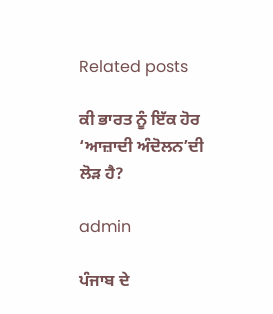Related posts

ਕੀ ਭਾਰਤ ਨੂੰ ਇੱਕ ਹੋਰ ‘ਆਜ਼ਾਦੀ ਅੰਦੋਲਨ’ਦੀ ਲੋੜ ਹੈ?

admin

ਪੰਜਾਬ ਦੇ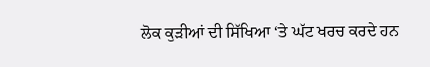ਲੋਕ ਕੁੜੀਆਂ ਦੀ ਸਿੱਖਿਆ ‘ਤੇ ਘੱਟ ਖਰਚ ਕਰਦੇ ਹਨ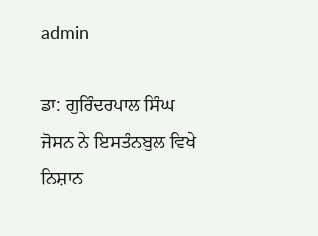admin

ਡਾ: ਗੁਰਿੰਦਰਪਾਲ ਸਿੰਘ ਜੋਸਨ ਨੇ ਇਸਤੰਨਬੁਲ ਵਿਖੇ ਨਿਸ਼ਾਨ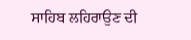ਸਾਹਿਬ ਲਹਿਰਾਉਣ ਦੀ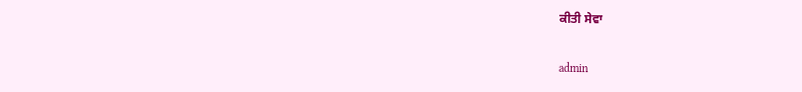ਕੀਤੀ ਸੇਵਾ

admin